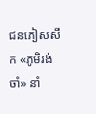ជនភៀសសឹក «ភូមិរង់ចាំ» នាំ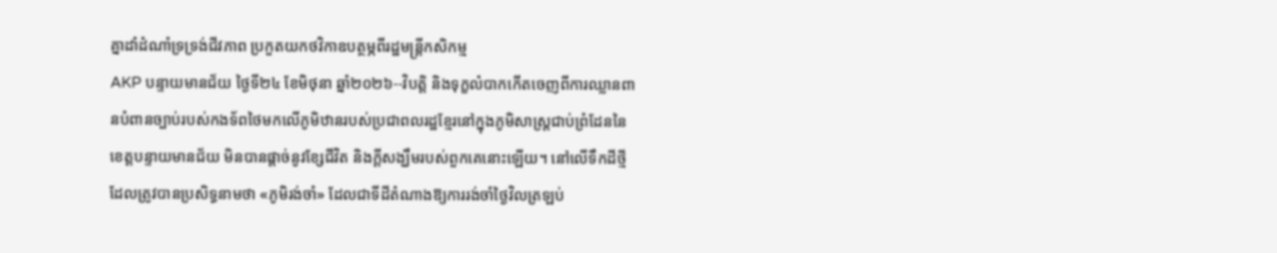គ្នាដាំដំណាំទ្រទ្រង់ជីវភាព ប្រកួតយកថវិកាឧបត្ថម្ភពីរដ្ឋមន្ត្រីកសិកម្ម
AKP បន្ទាយមានជ័យ ថ្ងៃទី២៤ ខែមិថុនា ឆ្នាំ២០២៦--វិបត្តិ និងទុក្ខលំបាកកើតចេញពីការឈ្លានពានបំពានច្បាប់របស់កងទ័ពថៃមកលើភូមិឋានរបស់ប្រជាពលរដ្ឋខ្មែរនៅក្នុងភូមិសាស្ត្រជាប់ព្រំដែននៃខេត្តបន្ទាយមានជ័យ មិនបានផ្តាច់នូវខ្សែជីវិត និងក្តីសង្ឃឹមរបស់ពួកគេនោះឡើយ។ នៅលើទឹកដីថ្មីដែលត្រូវបានប្រសិទ្ធនាមថា «ភូមិរង់ចាំ» ដែលជាទីដីតំណាងឱ្យការរង់ចាំថ្ងៃវិលត្រឡប់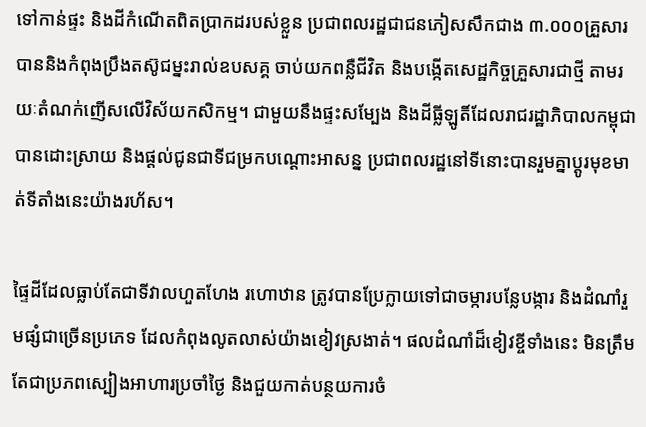ទៅកាន់ផ្ទះ និងដីកំណើតពិតប្រាកដរបស់ខ្លួន ប្រជាពលរដ្ឋជាជនភៀសសឹកជាង ៣.០០០គ្រួសារ បាននិងកំពុងប្រឹងតស៊ូជម្នះរាល់ឧបសគ្គ ចាប់យកពន្លឺជីវិត និងបង្កើតសេដ្ឋកិច្ចគ្រួសារជាថ្មី តាមរយៈតំណក់ញើសលើវិស័យកសិកម្ម។ ជាមួយនឹងផ្ទះសម្បែង និងដីធ្លីឡូតិ៍ដែលរាជរដ្ឋាភិបាលកម្ពុជាបានដោះស្រាយ និងផ្តល់ជូនជាទីជម្រកបណ្តោះអាសន្ន ប្រជាពលរដ្ឋនៅទីនោះបានរួមគ្នាប្តូរមុខមាត់ទីតាំងនេះយ៉ាងរហ័ស។

ផ្ទៃដីដែលធ្លាប់តែជាទីវាលហួតហែង រហោឋាន ត្រូវបានប្រែក្លាយទៅជាចម្ការបន្លែបង្ការ និងដំណាំរួមផ្សំជាច្រើនប្រភេទ ដែលកំពុងលូតលាស់យ៉ាងខៀវស្រងាត់។ ផលដំណាំដ៏ខៀវខ្ចីទាំងនេះ មិនត្រឹមតែជាប្រភពស្បៀងអាហារប្រចាំថ្ងៃ និងជួយកាត់បន្ថយការចំ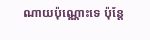ណាយប៉ុណ្ណោះទេ ប៉ុន្តែ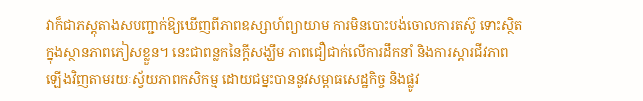វាក៏ជាភស្តុតាងសបញ្ជាក់ឱ្យឃើញពីភាពឧស្សាហ៍ព្យាយាម ការមិនបោះបង់ចោលការតស៊ូ ទោះស្ថិតក្នុងស្ថានភាពភៀសខ្លួន។ នេះជាពន្លកនៃក្តីសង្ឃឹម ភាពជឿជាក់លើការដឹកនាំ និងការស្តារជីវភាពឡើងវិញតាមរយៈស្វ័យភាពកសិកម្ម ដោយជម្នះបាននូវសម្ពាធសេដ្ឋកិច្ច និងផ្លូវ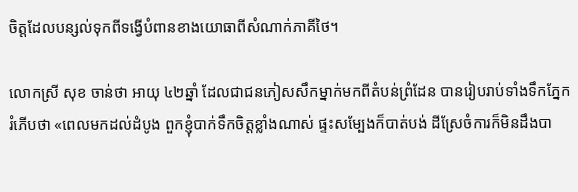ចិត្តដែលបន្សល់ទុកពីទង្វើបំពានខាងយោធាពីសំណាក់ភាគីថៃ។

លោកស្រី សុខ ចាន់ថា អាយុ ៤២ឆ្នាំ ដែលជាជនភៀសសឹកម្នាក់មកពីតំបន់ព្រំដែន បានរៀបរាប់ទាំងទឹកភ្នែករំភើបថា «ពេលមកដល់ដំបូង ពួកខ្ញុំបាក់ទឹកចិត្តខ្លាំងណាស់ ផ្ទះសម្បែងក៏បាត់បង់ ដីស្រែចំការក៏មិនដឹងបា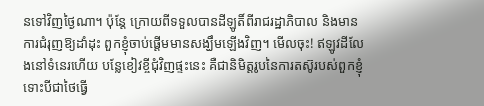នទៅវិញថ្ងៃណា។ ប៉ុន្តែ ក្រោយពីទទួលបានដីឡូតិ៍ពីរាជរដ្ឋាភិបាល និងមានការជំរុញឱ្យដាំដុះ ពួកខ្ញុំចាប់ផ្តើមមានសង្ឃឹមឡើងវិញ។ មើលចុះ! ឥឡូវដីលែងនៅទំនេរហើយ បន្លែខៀវខ្ចីជុំវិញផ្ទះនេះ គឺជានិមិត្តរូបនៃការតស៊ូរបស់ពួកខ្ញុំ ទោះបីជាថៃធ្វើ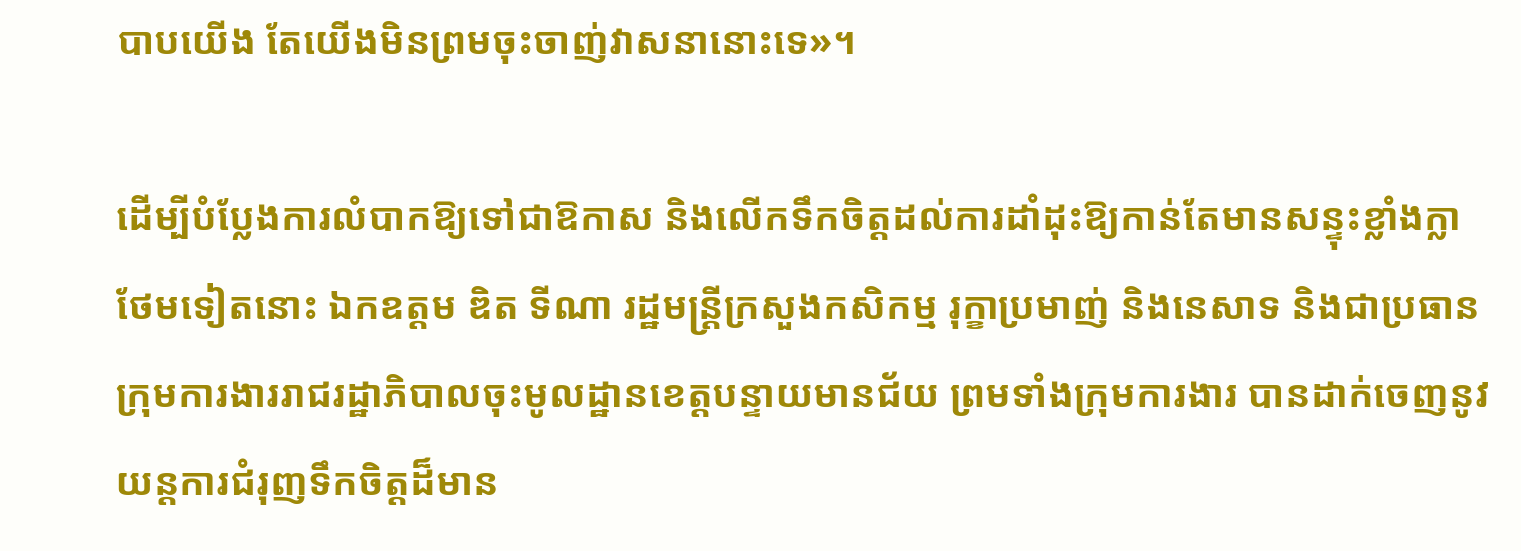បាបយើង តែយើងមិនព្រមចុះចាញ់វាសនានោះទេ»។

ដើម្បីបំប្លែងការលំបាកឱ្យទៅជាឱកាស និងលើកទឹកចិត្តដល់ការដាំដុះឱ្យកាន់តែមានសន្ទុះខ្លាំងក្លាថែមទៀតនោះ ឯកឧត្តម ឌិត ទីណា រដ្ឋមន្ត្រីក្រសួងកសិកម្ម រុក្ខាប្រមាញ់ និងនេសាទ និងជាប្រធានក្រុមការងាររាជរដ្ឋាភិបាលចុះមូលដ្ឋានខេត្តបន្ទាយមានជ័យ ព្រមទាំងក្រុមការងារ បានដាក់ចេញនូវយន្តការជំរុញទឹកចិត្តដ៏មាន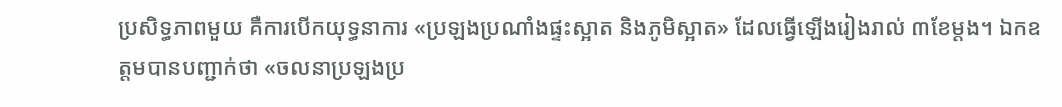ប្រសិទ្ធភាពមួយ គឺការបើកយុទ្ធនាការ «ប្រឡងប្រណាំងផ្ទះស្អាត និងភូមិស្អាត» ដែលធ្វើឡើងរៀងរាល់ ៣ខែម្តង។ ឯកឧត្តមបានបញ្ជាក់ថា «ចលនាប្រឡងប្រ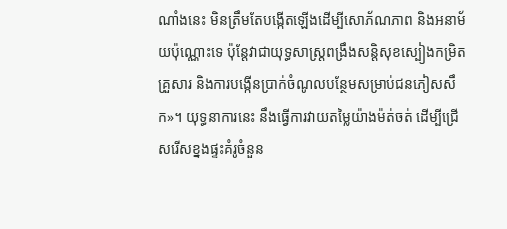ណាំងនេះ មិនត្រឹមតែបង្កើតឡើងដើម្បីសោភ័ណភាព និងអនាម័យប៉ុណ្ណោះទេ ប៉ុន្តែវាជាយុទ្ធសាស្ត្រពង្រឹងសន្តិសុខស្បៀងកម្រិតគ្រួសារ និងការបង្កើនប្រាក់ចំណូលបន្ថែមសម្រាប់ជនភៀសសឹក»។ យុទ្ធនាការនេះ នឹងធ្វើការវាយតម្លៃយ៉ាងម៉ត់ចត់ ដើម្បីជ្រើសរើសខ្នងផ្ទះគំរូចំនួន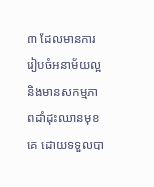៣ ដែលមានការរៀបចំអនាម័យល្អ និងមានសកម្មភាពដាំដុះឈានមុខគេ ដោយទទួលបា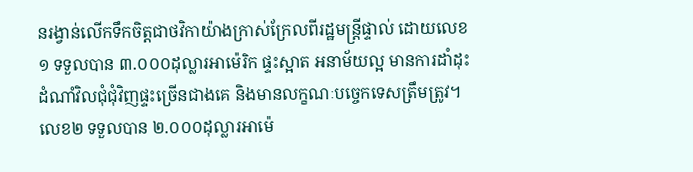នរង្វាន់លើកទឹកចិត្តជាថវិកាយ៉ាងក្រាស់ក្រែលពីរដ្ឋមន្ត្រីផ្ទាល់ ដោយលេខ១ ទទួលបាន ៣.០០០ដុល្លារអាម៉េរិក ផ្ទះស្អាត អនាម័យល្អ មានការដាំដុះដំណាំវិលជុំជុំវិញផ្ទះច្រើនជាងគេ និងមានលក្ខណៈបច្ចេកទេសត្រឹមត្រូវ។ លេខ២ ទទួលបាន ២.០០០ដុល្លារអាម៉េ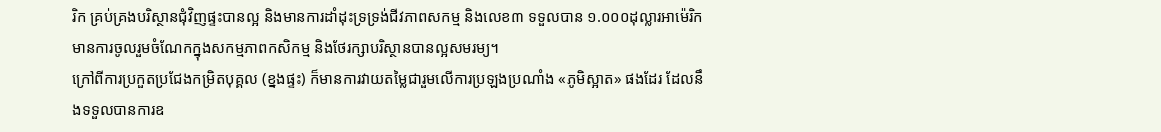រិក គ្រប់គ្រងបរិស្ថានជុំវិញផ្ទះបានល្អ និងមានការដាំដុះទ្រទ្រង់ជីវភាពសកម្ម និងលេខ៣ ទទួលបាន ១.០០០ដុល្លារអាម៉េរិក មានការចូលរួមចំណែកក្នុងសកម្មភាពកសិកម្ម និងថែរក្សាបរិស្ថានបានល្អសមរម្យ។
ក្រៅពីការប្រកួតប្រជែងកម្រិតបុគ្គល (ខ្នងផ្ទះ) ក៏មានការវាយតម្លៃជារួមលើការប្រឡងប្រណាំង «ភូមិស្អាត» ផងដែរ ដែលនឹងទទួលបានការឧ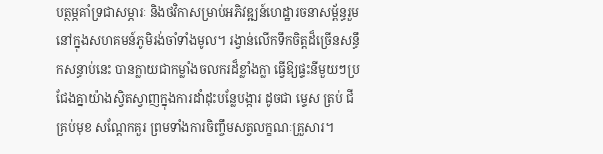បត្ថម្ភគាំទ្រជាសម្ភារៈ និងថវិកាសម្រាប់អភិវឌ្ឍន៍ហេដ្ឋារចនាសម្ព័ន្ធរួមនៅក្នុងសហគមន៍ភូមិរង់ចាំទាំងមូល។ រង្វាន់លើកទឹកចិត្តដ៏ច្រើនសន្ធឹកសន្ធាប់នេះ បានក្លាយជាកម្លាំងចលករដ៏ខ្លាំងក្លា ធ្វើឱ្យផ្ទះនីមួយៗប្រជែងគ្នាយ៉ាងស្វិតស្វាញក្នុងការដាំដុះបន្លែបង្ការ ដូចជា ម្ទេស ត្រប់ ជីគ្រប់មុខ សណ្តែកគួរ ព្រមទាំងការចិញ្ចឹមសត្វលក្ខណៈគ្រួសារ។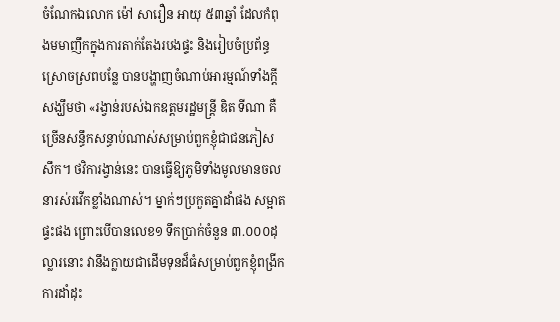ចំណែកឯលោក ម៉ៅ សារឿន អាយុ ៥៣ឆ្នាំ ដែលកំពុងមមាញឹកក្នុងការតាក់តែងរបងផ្ទះ និងរៀបចំប្រព័ន្ធស្រោចស្រពបន្លែ បានបង្ហាញចំណាប់អារម្មណ៍ទាំងក្តីសង្ឃឹមថា «រង្វាន់របស់ឯកឧត្តមរដ្ឋមន្ត្រី ឌិត ទីណា គឺច្រើនសន្ធឹកសន្ធាប់ណាស់សម្រាប់ពួកខ្ញុំជាជនភៀសសឹក។ ថវិការង្វាន់នេះ បានធ្វើឱ្យភូមិទាំងមូលមានចលនារស់រវើកខ្លាំងណាស់។ ម្នាក់ៗប្រកួតគ្នាដាំផង សម្អាតផ្ទះផង ព្រោះបើបានលេខ១ ទឹកប្រាក់ចំនួន ៣.០០០ដុល្លារនោះ វានឹងក្លាយជាដើមទុនដ៏ធំសម្រាប់ពួកខ្ញុំពង្រីកការដាំដុះ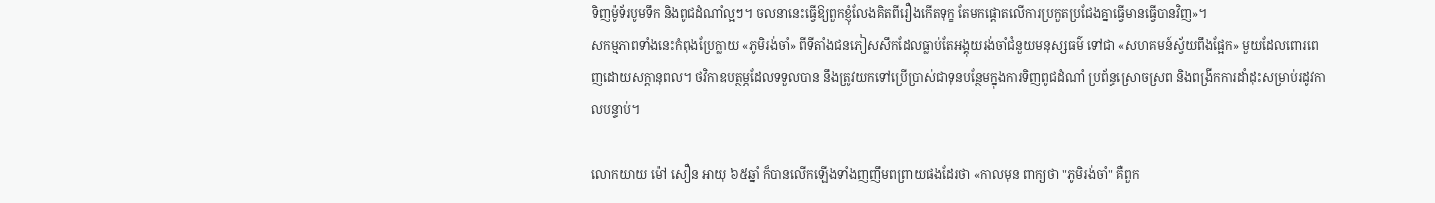ទិញម៉ូទ័របូមទឹក និងពូជដំណាំល្អៗ។ ចលនានេះធ្វើឱ្យពួកខ្ញុំលែងគិតពីរឿងកើតទុក្ខ តែមកផ្តោតលើការប្រកួតប្រជែងគ្នាធ្វើមានធ្វើបានវិញ»។
សកម្មភាពទាំងនេះកំពុងប្រែក្លាយ «ភូមិរង់ចាំ» ពីទីតាំងជនភៀសសឹកដែលធ្លាប់តែអង្គុយរង់ចាំជំនួយមនុស្សធម៌ ទៅជា «សហគមន៍ស្វ័យពឹងផ្អែក» មួយដែលពោរពេញដោយសក្តានុពល។ ថវិកាឧបត្ថម្ភដែលទទួលបាន នឹងត្រូវយកទៅប្រើប្រាស់ជាទុនបន្ថែមក្នុងការទិញពូជដំណាំ ប្រព័ន្ធស្រោចស្រព និងពង្រីកការដាំដុះសម្រាប់រដូវកាលបន្ទាប់។

លោកយាយ ម៉ៅ សឿន អាយុ ៦៥ឆ្នាំ ក៏បានលើកឡើងទាំងញញឹមពព្រាយផងដែរថា «កាលមុន ពាក្យថា "ភូមិរង់ចាំ" គឺពួក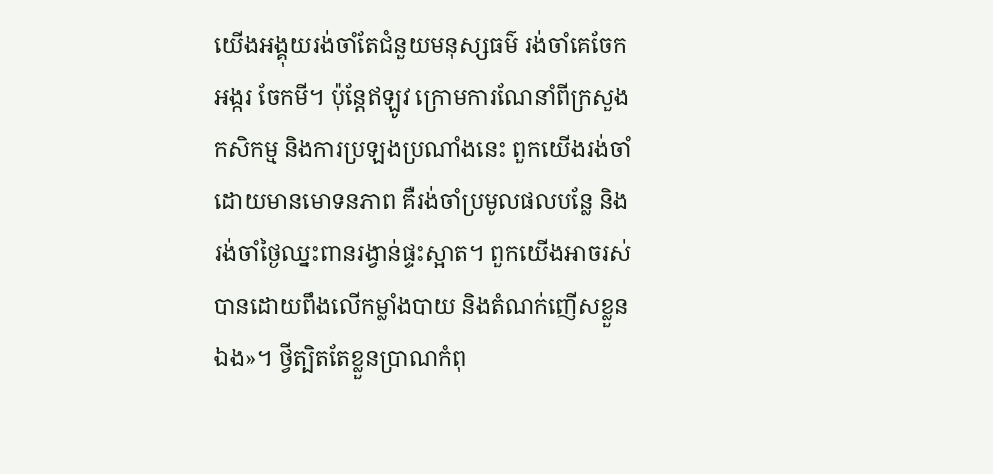យើងអង្គុយរង់ចាំតែជំនួយមនុស្សធម៌ រង់ចាំគេចែកអង្ករ ចែកមី។ ប៉ុន្តែឥឡូវ ក្រោមការណែនាំពីក្រសួងកសិកម្ម និងការប្រឡងប្រណាំងនេះ ពួកយើងរង់ចាំដោយមានមោទនភាព គឺរង់ចាំប្រមូលផលបន្លែ និងរង់ចាំថ្ងៃឈ្នះពានរង្វាន់ផ្ទះស្អាត។ ពួកយើងអាចរស់បានដោយពឹងលើកម្លាំងបាយ និងតំណក់ញើសខ្លួនឯង»។ ថ្វីត្បិតតែខ្លួនប្រាណកំពុ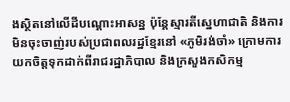ងស្ថិតនៅលើដីបណ្តោះអាសន្ន ប៉ុន្តែស្មារតីស្នេហាជាតិ និងការមិនចុះចាញ់របស់ប្រជាពលរដ្ឋខ្មែរនៅ «ភូមិរង់ចាំ» ក្រោមការយកចិត្តទុកដាក់ពីរាជរដ្ឋាភិបាល និងក្រសួងកសិកម្ម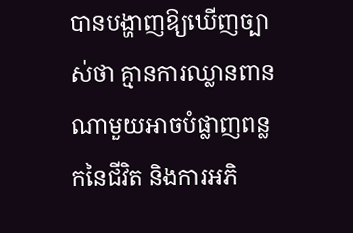បានបង្ហាញឱ្យឃើញច្បាស់ថា គ្មានការឈ្លានពានណាមួយអាចបំផ្លាញពន្លកនៃជីវិត និងការអភិ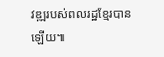វឌ្ឍរបស់ពលរដ្ឋខ្មែរបានឡើយ៕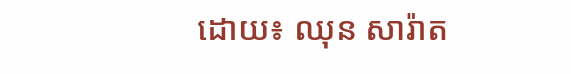ដោយ៖ ឈុន សារ៉ាត